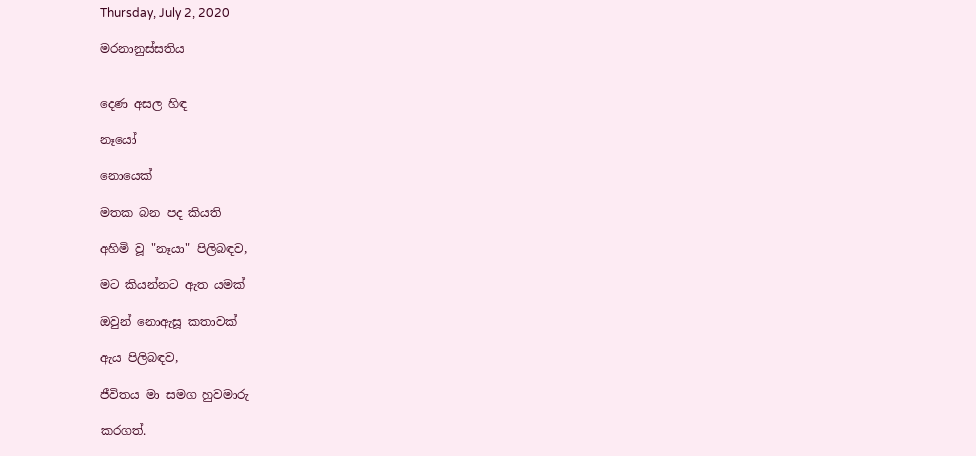Thursday, July 2, 2020

මරනානුස්සතිය


දෙණ අසල හිඳ

නෑයෝ

නොයෙක්

මතක බන පද කියති

අහිමි වූ "නෑයා" පිලිබඳව,

මට කියන්නට ඇත යමක්

ඔවුන් නොඇසූ කතාවක්

ඇය පිලිබඳව,

ජීවිතය මා සමග හුවමාරු

කරගත්.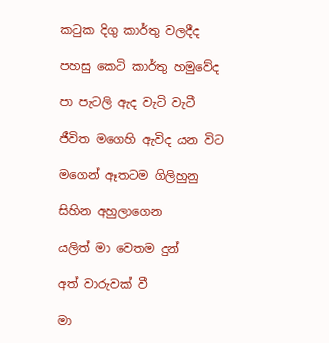කටුක දිගු කාර්තු වලදීද

පහසු කෙටි කාර්තු හමුවේද

පා පැටලි ඇද වැටි වැටී

ජීවිත මගෙහි ඇවිද යන විට

මගෙන් ඈතටම ගිලිහුනු

සිහින අහුලාගෙන

යලිත් මා වෙතම දුන්

අත් වාරුවක් වී

මා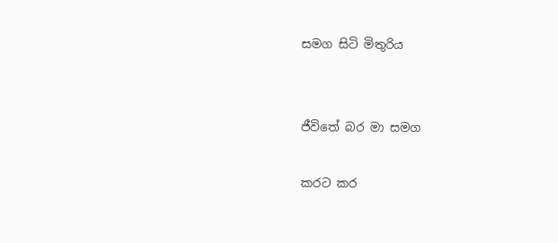සමග සිටි මිතුරිය


ජීවිතේ බර මා සමග

කරට කර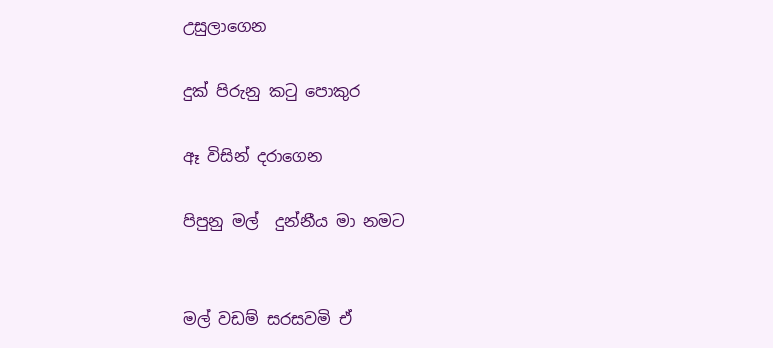උසුලාගෙන

දුක් පිරුනු කටු පොකුර

ඈ විසින් දරාගෙන

පිපුනු මල්  දුන්නීය මා නමට


මල් වඩම් සරසවමි ඒ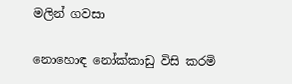මලින් ගවසා

නොහොඳ නෝක්කාඩු විසි කරමි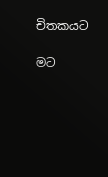චිතකයට

මට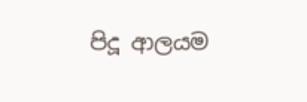පිදූ ආලයම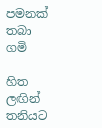පමනක් තබා ගමි

හිත ලඟින් තනියට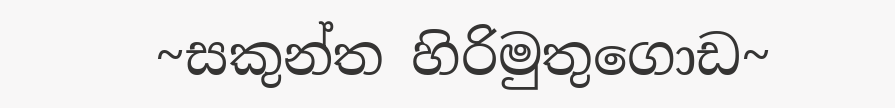~සකුන්ත හිරිමුතුගොඩ~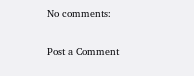No comments:

Post a Comment